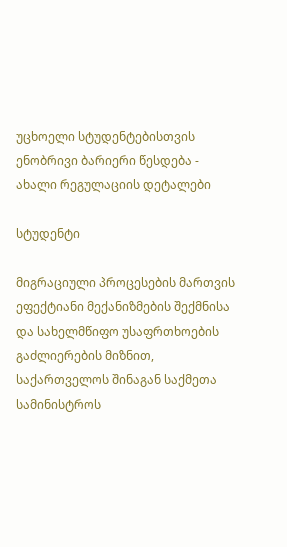უცხოელი სტუდენტებისთვის ენობრივი ბარიერი წესდება - ახალი რეგულაციის დეტალები

სტუდენტი

მიგრაციული პროცესების მართვის ეფექტიანი მექანიზმების შექმნისა და სახელმწიფო უსაფრთხოების გაძლიერების მიზნით, საქართველოს შინაგან საქმეთა სამინისტროს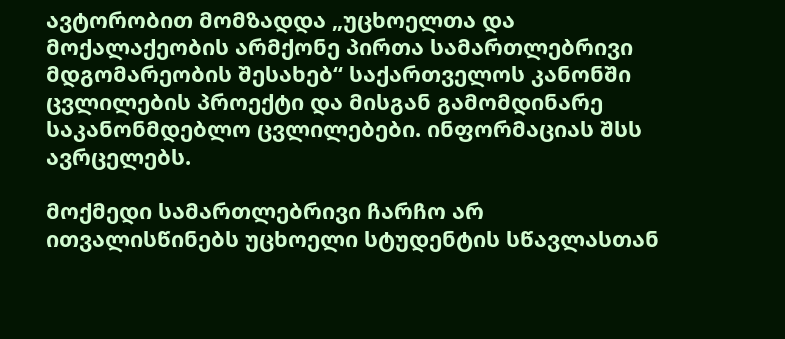ავტორობით მომზადდა „უცხოელთა და მოქალაქეობის არმქონე პირთა სამართლებრივი მდგომარეობის შესახებ“ საქართველოს კანონში ცვლილების პროექტი და მისგან გამომდინარე საკანონმდებლო ცვლილებები. ინფორმაციას შსს ავრცელებს.

მოქმედი სამართლებრივი ჩარჩო არ ითვალისწინებს უცხოელი სტუდენტის სწავლასთან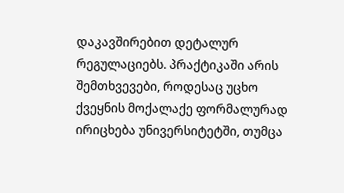დაკავშირებით დეტალურ რეგულაციებს. პრაქტიკაში არის შემთხვევები, როდესაც უცხო ქვეყნის მოქალაქე ფორმალურად ირიცხება უნივერსიტეტში, თუმცა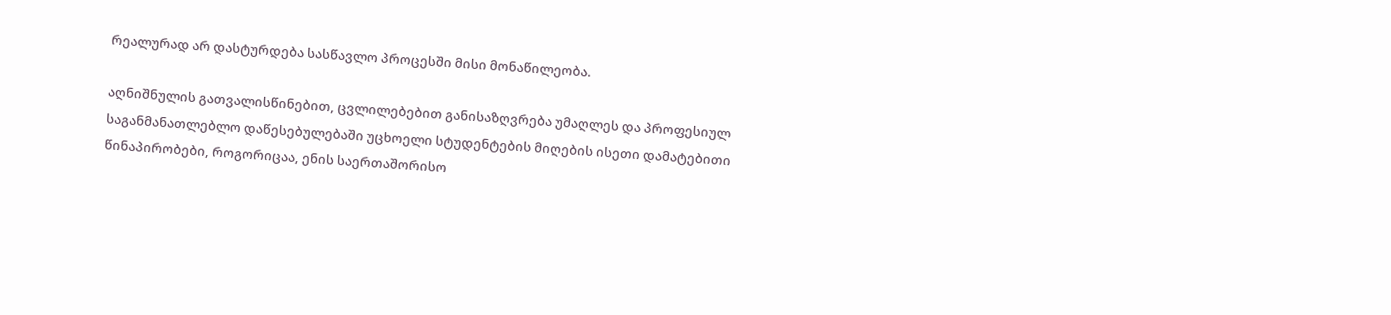რეალურად არ დასტურდება სასწავლო პროცესში მისი მონაწილეობა.

აღნიშნულის გათვალისწინებით, ცვლილებებით განისაზღვრება უმაღლეს და პროფესიულ საგანმანათლებლო დაწესებულებაში უცხოელი სტუდენტების მიღების ისეთი დამატებითი წინაპირობები, როგორიცაა, ენის საერთაშორისო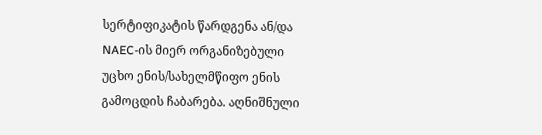სერტიფიკატის წარდგენა ან/და NAEC-ის მიერ ორგანიზებული უცხო ენის/სახელმწიფო ენის გამოცდის ჩაბარება. აღნიშნული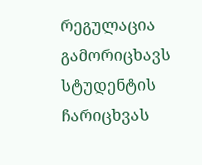რეგულაცია გამორიცხავს სტუდენტის ჩარიცხვას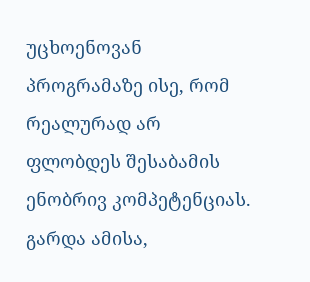უცხოენოვან პროგრამაზე ისე, რომ რეალურად არ ფლობდეს შესაბამის ენობრივ კომპეტენციას. გარდა ამისა,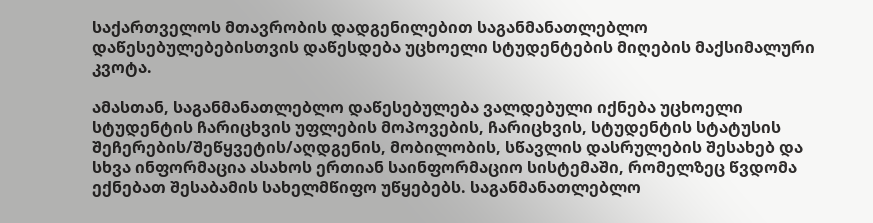საქართველოს მთავრობის დადგენილებით საგანმანათლებლო დაწესებულებებისთვის დაწესდება უცხოელი სტუდენტების მიღების მაქსიმალური კვოტა.

ამასთან, საგანმანათლებლო დაწესებულება ვალდებული იქნება უცხოელი სტუდენტის ჩარიცხვის უფლების მოპოვების, ჩარიცხვის, სტუდენტის სტატუსის შეჩერების/შეწყვეტის/აღდგენის, მობილობის, სწავლის დასრულების შესახებ და სხვა ინფორმაცია ასახოს ერთიან საინფორმაციო სისტემაში, რომელზეც წვდომა ექნებათ შესაბამის სახელმწიფო უწყებებს. საგანმანათლებლო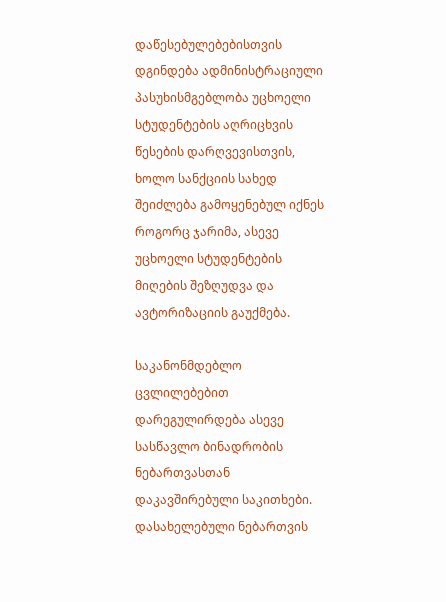დაწესებულებებისთვის დგინდება ადმინისტრაციული პასუხისმგებლობა უცხოელი სტუდენტების აღრიცხვის წესების დარღვევისთვის, ხოლო სანქციის სახედ შეიძლება გამოყენებულ იქნეს როგორც ჯარიმა, ასევე უცხოელი სტუდენტების მიღების შეზღუდვა და ავტორიზაციის გაუქმება.

საკანონმდებლო ცვლილებებით დარეგულირდება ასევე სასწავლო ბინადრობის ნებართვასთან დაკავშირებული საკითხები. დასახელებული ნებართვის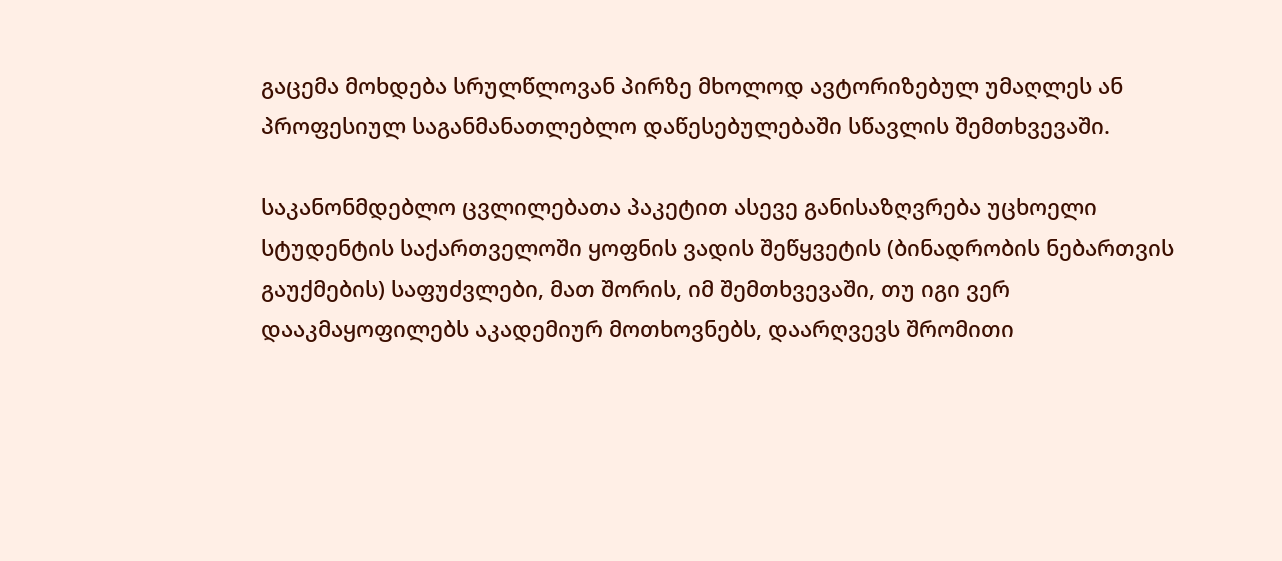გაცემა მოხდება სრულწლოვან პირზე მხოლოდ ავტორიზებულ უმაღლეს ან პროფესიულ საგანმანათლებლო დაწესებულებაში სწავლის შემთხვევაში.

საკანონმდებლო ცვლილებათა პაკეტით ასევე განისაზღვრება უცხოელი სტუდენტის საქართველოში ყოფნის ვადის შეწყვეტის (ბინადრობის ნებართვის გაუქმების) საფუძვლები, მათ შორის, იმ შემთხვევაში, თუ იგი ვერ დააკმაყოფილებს აკადემიურ მოთხოვნებს, დაარღვევს შრომითი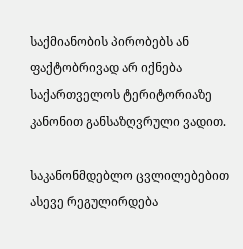საქმიანობის პირობებს ან ფაქტობრივად არ იქნება საქართველოს ტერიტორიაზე კანონით განსაზღვრული ვადით.

საკანონმდებლო ცვლილებებით ასევე რეგულირდება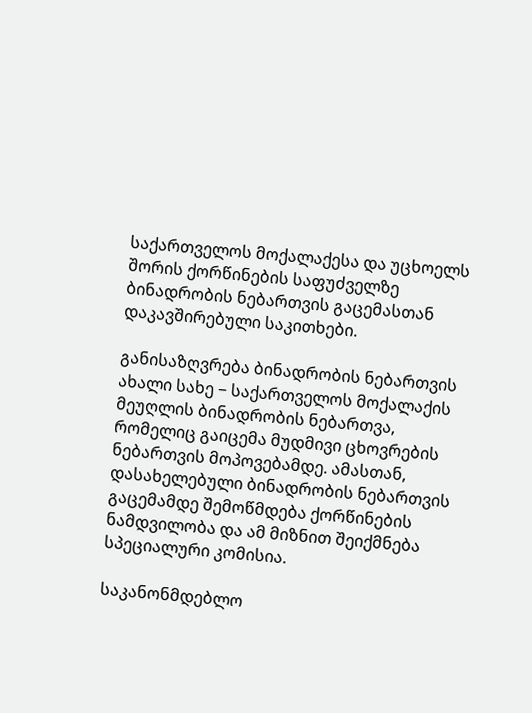საქართველოს მოქალაქესა და უცხოელს შორის ქორწინების საფუძველზე ბინადრობის ნებართვის გაცემასთან დაკავშირებული საკითხები.

განისაზღვრება ბინადრობის ნებართვის ახალი სახე − საქართველოს მოქალაქის მეუღლის ბინადრობის ნებართვა, რომელიც გაიცემა მუდმივი ცხოვრების ნებართვის მოპოვებამდე. ამასთან, დასახელებული ბინადრობის ნებართვის გაცემამდე შემოწმდება ქორწინების ნამდვილობა და ამ მიზნით შეიქმნება სპეციალური კომისია.

საკანონმდებლო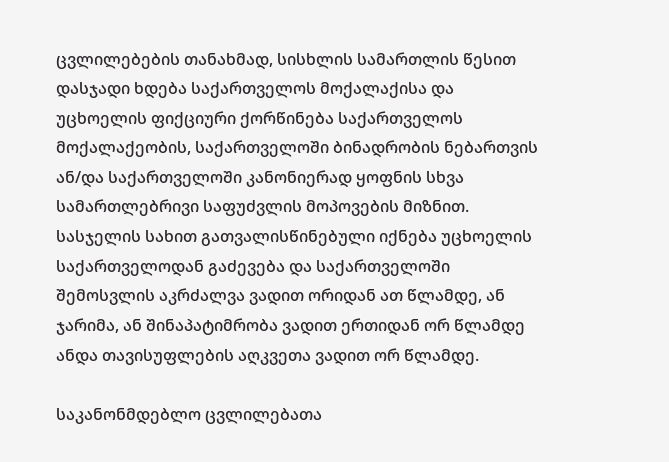ცვლილებების თანახმად, სისხლის სამართლის წესით დასჯადი ხდება საქართველოს მოქალაქისა და უცხოელის ფიქციური ქორწინება საქართველოს მოქალაქეობის, საქართველოში ბინადრობის ნებართვის ან/და საქართველოში კანონიერად ყოფნის სხვა სამართლებრივი საფუძვლის მოპოვების მიზნით. სასჯელის სახით გათვალისწინებული იქნება უცხოელის საქართველოდან გაძევება და საქართველოში შემოსვლის აკრძალვა ვადით ორიდან ათ წლამდე, ან ჯარიმა, ან შინაპატიმრობა ვადით ერთიდან ორ წლამდე ანდა თავისუფლების აღკვეთა ვადით ორ წლამდე.

საკანონმდებლო ცვლილებათა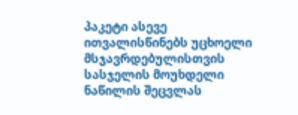პაკეტი ასევე ითვალისწინებს უცხოელი მსჯავრდებულისთვის სასჯელის მოუხდელი ნაწილის შეცვლას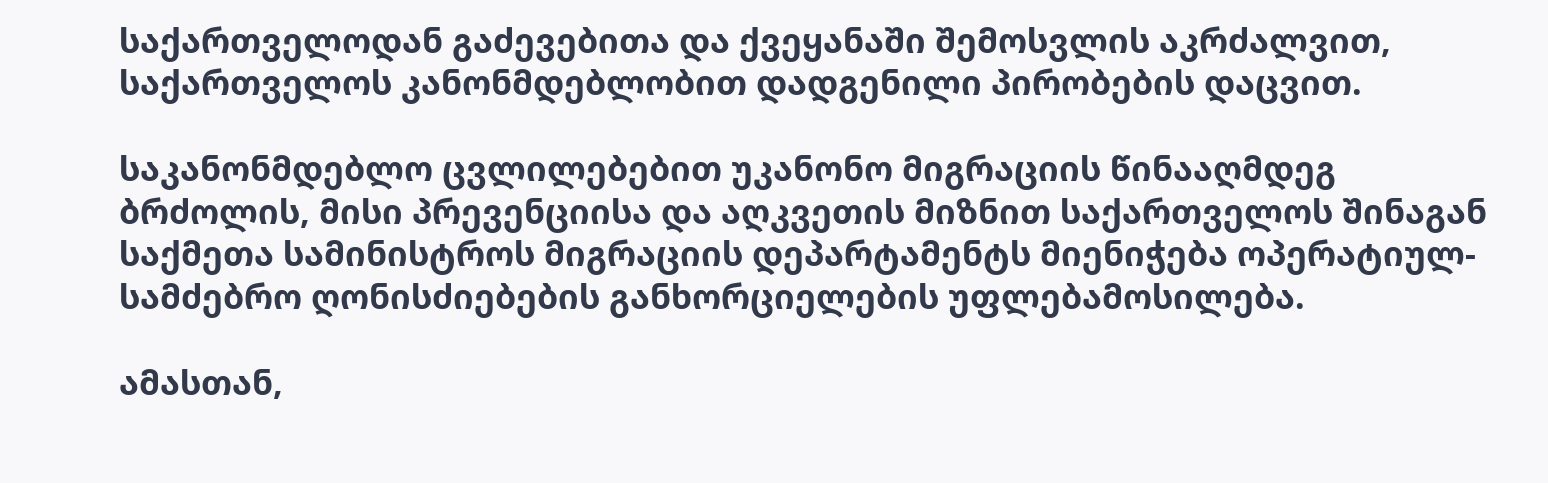საქართველოდან გაძევებითა და ქვეყანაში შემოსვლის აკრძალვით, საქართველოს კანონმდებლობით დადგენილი პირობების დაცვით.

საკანონმდებლო ცვლილებებით უკანონო მიგრაციის წინააღმდეგ ბრძოლის, მისი პრევენციისა და აღკვეთის მიზნით საქართველოს შინაგან საქმეთა სამინისტროს მიგრაციის დეპარტამენტს მიენიჭება ოპერატიულ-სამძებრო ღონისძიებების განხორციელების უფლებამოსილება.

ამასთან,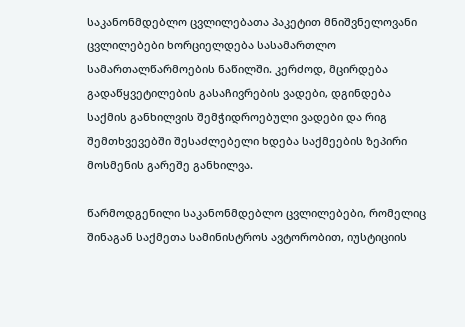საკანონმდებლო ცვლილებათა პაკეტით მნიშვნელოვანი ცვლილებები ხორციელდება სასამართლო სამართალწარმოების ნაწილში. კერძოდ, მცირდება გადაწყვეტილების გასაჩივრების ვადები, დგინდება საქმის განხილვის შემჭიდროებული ვადები და რიგ შემთხვევებში შესაძლებელი ხდება საქმეების ზეპირი მოსმენის გარეშე განხილვა.

წარმოდგენილი საკანონმდებლო ცვლილებები, რომელიც შინაგან საქმეთა სამინისტროს ავტორობით, იუსტიციის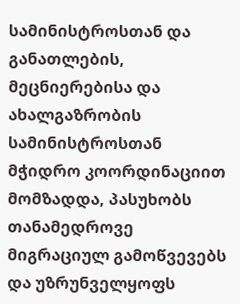სამინისტროსთან და განათლების, მეცნიერებისა და ახალგაზრობის სამინისტროსთან მჭიდრო კოორდინაციით მომზადდა, პასუხობს თანამედროვე მიგრაციულ გამოწვევებს და უზრუნველყოფს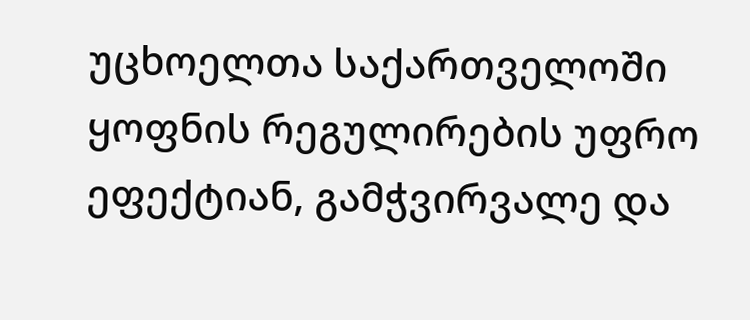უცხოელთა საქართველოში ყოფნის რეგულირების უფრო ეფექტიან, გამჭვირვალე და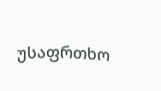უსაფრთხო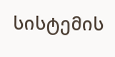სისტემის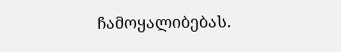ჩამოყალიბებას.